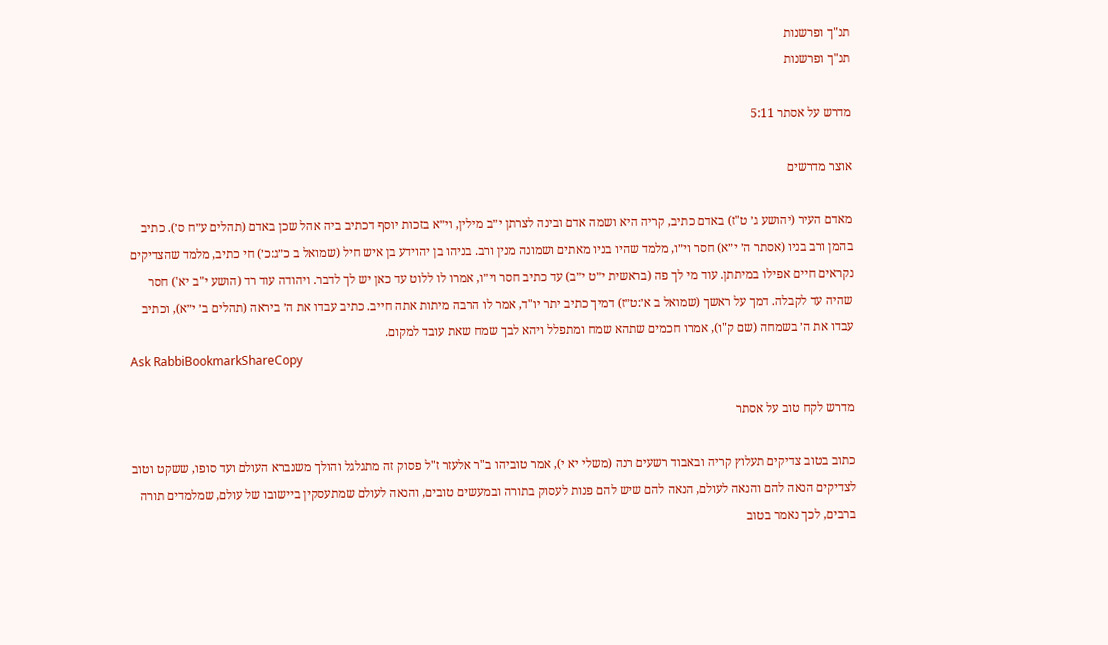תנ"ך ופרשנות
תנ"ך ופרשנות

מדרש על אסתר 5:11

אוצר מדרשים

מאדם העיר (יהושע ג׳ ט"ז) באדם כתיב, קריה היא ושמה אדם ובינה לצרתן י״ב מילין, וי״א בזכות יוסף דכתיב ביה אהל שכן באדם (תהלים ע״ח ס׳). כתיב בהמן ורב בניו (אסתר ה׳ י״א) חסר וי״ו, מלמד שהיו בניו מאתים ושמונה מנין ורב. בניהו בן יהוידע בן איש חיל (שמואל ב כ״ג:כ׳) חי כתיב, מלמד שהצדיקים נקראים חיים אפילו במיתתן. עוד מי לך פה (בראשית י״ט י״ב) עד כתיב חסר וי״ו, אמרו לו ללוט עד כאן יש לך לדבר. ויהודה עוד רד (הושע י"ב יא') חסר שהיה עד לקבלה. דמך על ראשך (שמואל ב א׳:ט״ז) דמיך כתיב יתר יו"ד, אמר לו הרבה מיתות אתה חייב. כתיב עבדו את ה׳ ביראה (תהלים ב׳ י״א), וכתיב עבדו את ה׳ בשמחה (שם ק"ו), אמרו חכמים שתהא שמח ומתפלל ויהא לבך שמח שאת עובד למקום.
Ask RabbiBookmarkShareCopy

מדרש לקח טוב על אסתר

כתוב בטוב צדיקים תעלוץ קריה ובאבוד רשעים רנה (משלי יא י), אמר טוביהו ב"ר אלעזר ז"ל פסוק זה מתגלגל והולך משנברא העולם ועד סופו, ששקט וטוב לצדיקים הנאה להם והנאה לעולם, הנאה להם שיש להם פנות לעסוק בתורה ובמעשים טובים, והנאה לעולם שמתעסקין ביישובו של עולם, שמלמדים תורה ברבים, לכך נאמר בטוב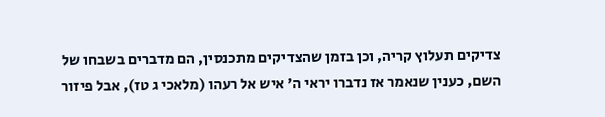צדיקים תעלוץ קריה, וכן בזמן שהצדיקים מתכנסין, הם מדברים בשבחו של השם, כענין שנאמר אז נדברו יראי ה' איש אל רעהו (מלאכי ג טז), אבל פיזור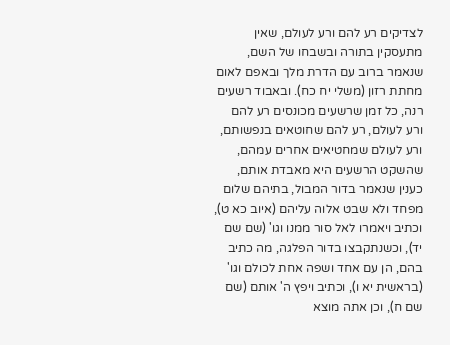לצדיקים רע להם ורע לעולם, שאין מתעסקין בתורה ובשבחו של השם, שנאמר ברוב עם הדרת מלך ובאפם לאום מחתת רזון (משלי יח כח). ובאבוד רשעים רנה, כל זמן שרשעים מכונסים רע להם ורע לעולם, רע להם שחוטאים בנפשותם, ורע לעולם שמחטיאים אחרים עמהם, שהשקט הרשעים היא מאבדת אותם, כענין שנאמר בדור המבול, בתיהם שלום מפחד ולא שבט אלוה עליהם (איוב כא ט), וכתיב ויאמרו לאל סור ממנו וגו' (שם שם יד), וכשנתקבצו בדור הפלגה, מה כתיב בהם, הן עם אחד ושפה אחת לכולם וגו' (בראשית יא ו), וכתיב ויפץ ה' אותם (שם שם ח), וכן אתה מוצא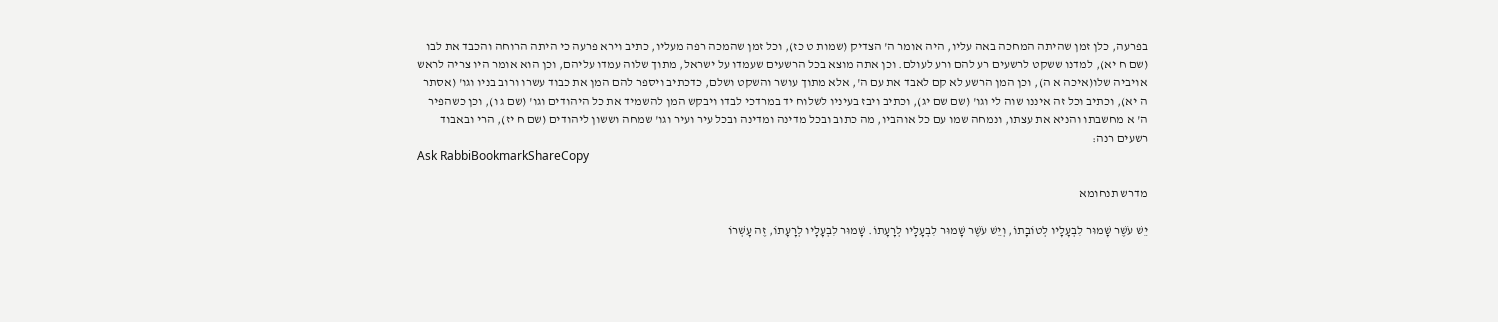בפרעה, כלן זמן שהיתה המחכה באה עליו, היה אומר ה' הצדיק (שמות ט כז), וכל זמן שהמכה רפה מעליו, כתיב וירא פרעה כי היתה הרוחה והכבד את לבו (שם ח יא), למדנו ששקט לרשעים רע להם ורע לעולם. וכן אתה מוצא בכל הרשעים שעמדו על ישראל, מתוך שלוה עמדו עליהם, וכן הוא אומר היו צריה לראש אויביה שלו(איכה א ה), וכן המן הרשע לא קם לאבד את עם ה', אלא מתוך עושר והשקט ושלם, כדכתיב ויספר להם המן את כבוד עשרו ורוב בניו וגו' (אסתר ה יא), וכתיב וכל זה איננו שוה לי וגו' (שם שם יג), וכתיב ויבז בעיניו לשלוח יד במרדכי לבדו ויבקש המן להשמיד את כל היהודים וגו' (שם ג ו), וכן כשהפיר ה' א מחשבתו והניא את עצתו, ונמחה שמו עם כל אוהביו, מה כתוב ובכל מדינה ומדינה ובכל עיר ועיר וגו' שמחה וששון ליהודים (שם ח יז), הרי ובאבוד רשעים רנה:
Ask RabbiBookmarkShareCopy

מדרש תנחומא

יֵשׁ עֹשֶׁר שָׁמוּר לִבְעָלָיו לְטוֹבָתוֹ, וְיֵשׁ עֹשֶׁר שָׁמוּר לִבְעָלָיו לְרָעָתוֹ. שָׁמוּר לִבְעָלָיו לְרָעָתוֹ, זֶה עָשְׁרוֹ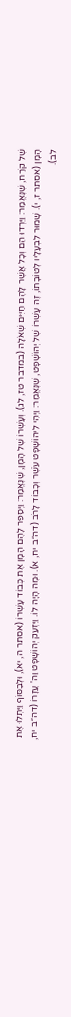שֶׁל קֹרַח, שֶׁנֶּאֱמַר: וַיֵּרְדוּ הֵם וְכָל אֲשֶׁר לָהֶם חַיִּים שְׁאֹלָה (במדבר טז, לג). וְעָשְׁרוֹ שֶׁל הָמָן, שֶׁנֶּאֱמַר: וַיְסַפֵּר לָהֶם הָמָן אֶת כְּבוֹד עָשְׁרוֹ (אסתר ה, יא), וּלְבַסּוֹף וַיִּתְלוּ אֶת הָמָן (אסתר ז, י). שָׁמוּר לִבְעָלָיו לְטוֹבָתוֹ, זֶה עָשְׁרוֹ שֶׁל יְהוֹשָׁפָט, שֶׁנֶּאֱמַר: וַיְהִי לִיהוֹשָׁפָט עֹשֶׁר וְכָבוֹד לָרֹב (דה״ב יח, א). וּמֶה הָיָה לוֹ. וַיִּזְעַק יְהוֹשָׁפָט וַה' עֲזָרוֹ (דה״ב יח, לב).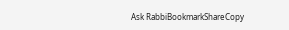Ask RabbiBookmarkShareCopy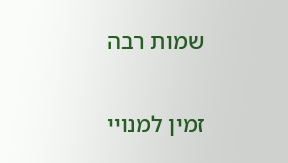שמות רבה

זמין למנויי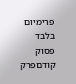פרימיום בלבד
פסוק קודםפרק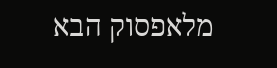מלאפסוק הבא